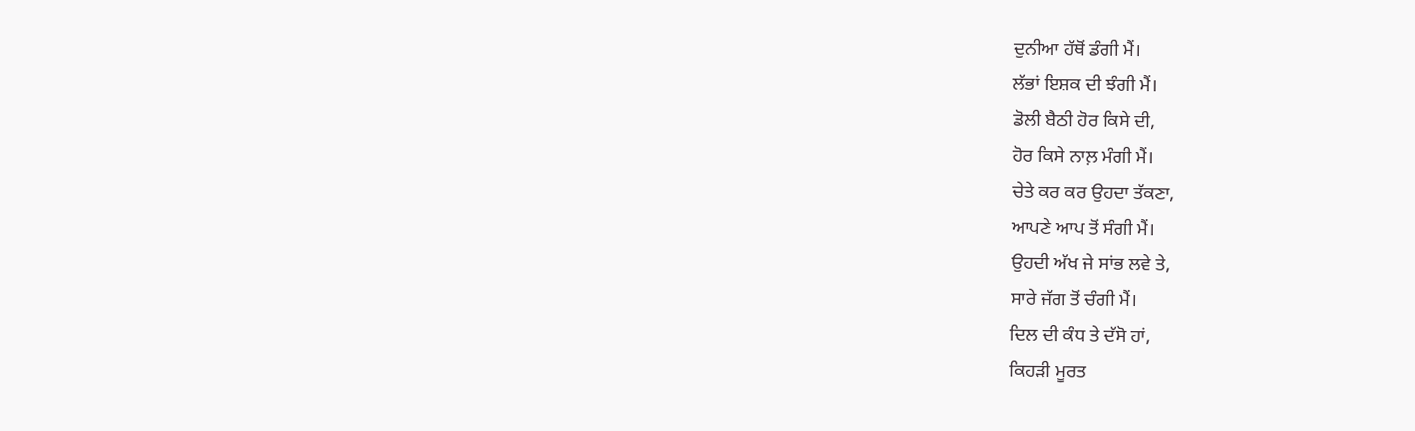ਦੁਨੀਆ ਹੱਥੋਂ ਡੰਗੀ ਮੈਂ।
ਲੱਭਾਂ ਇਸ਼ਕ ਦੀ ਝੰਗੀ ਮੈਂ।
ਡੋਲੀ ਬੈਠੀ ਹੋਰ ਕਿਸੇ ਦੀ,
ਹੋਰ ਕਿਸੇ ਨਾਲ਼ ਮੰਗੀ ਮੈਂ।
ਚੇਤੇ ਕਰ ਕਰ ਉਹਦਾ ਤੱਕਣਾ,
ਆਪਣੇ ਆਪ ਤੋਂ ਸੰਗੀ ਮੈਂ।
ਉਹਦੀ ਅੱਖ ਜੇ ਸਾਂਭ ਲਵੇ ਤੇ,
ਸਾਰੇ ਜੱਗ ਤੋਂ ਚੰਗੀ ਮੈਂ।
ਦਿਲ ਦੀ ਕੰਧ ਤੇ ਦੱਸੋ ਹਾਂ,
ਕਿਹੜੀ ਮੂਰਤ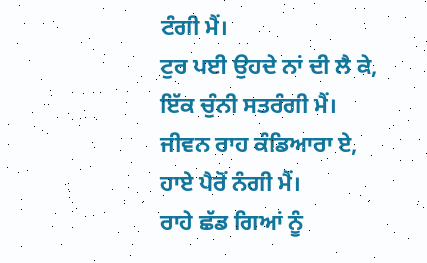ਟੰਗੀ ਮੈਂ।
ਟੁਰ ਪਈ ਉਹਦੇ ਨਾਂ ਦੀ ਲੈ ਕੇ,
ਇੱਕ ਚੁੰਨੀ ਸਤਰੰਗੀ ਮੈਂ।
ਜੀਵਨ ਰਾਹ ਕੰਡਿਆਰਾ ਏ,
ਹਾਏ ਪੈਰੋਂ ਨੰਗੀ ਮੈਂ।
ਰਾਹੇ ਛੱਡ ਗਿਆਂ ਨੂੰ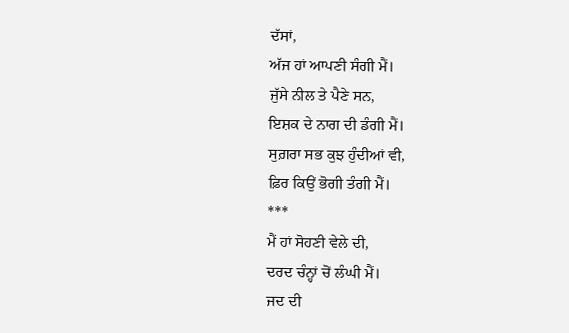ਦੱਸਾਂ,
ਅੱਜ ਹਾਂ ਆਪਣੀ ਸੰਗੀ ਮੈਂ।
ਜੁੱਸੇ ਨੀਲ ਤੇ ਪੈਣੇ ਸਨ,
ਇਸ਼ਕ ਦੇ ਨਾਗ ਦੀ ਡੰਗੀ ਮੈਂ।
ਸੁਗ਼ਰਾ ਸਭ ਕੁਝ ਹੁੰਦੀਆਂ ਵੀ,
ਫ਼ਿਰ ਕਿਉਂ ਭੋਗੀ ਤੰਗੀ ਮੈਂ।
***
ਮੈਂ ਹਾਂ ਸੋਹਣੀ ਵੇਲੇ ਦੀ,
ਦਰਦ ਚੰਨ੍ਹਾਂ ਚੋਂ ਲੰਘੀ ਮੈਂ।
ਜਦ ਦੀ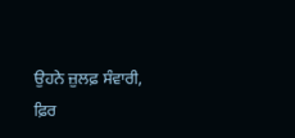ਉਹਨੇ ਜ਼ੁਲਫ਼ ਸੰਵਾਰੀ,
ਫ਼ਿਰ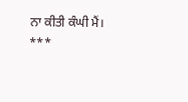ਨਾ ਕੀਤੀ ਕੰਘੀ ਮੈਂ।
***